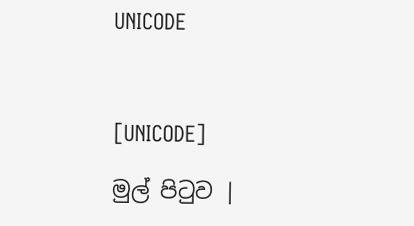UNICODE



[UNICODE]

මුල් පිටුව |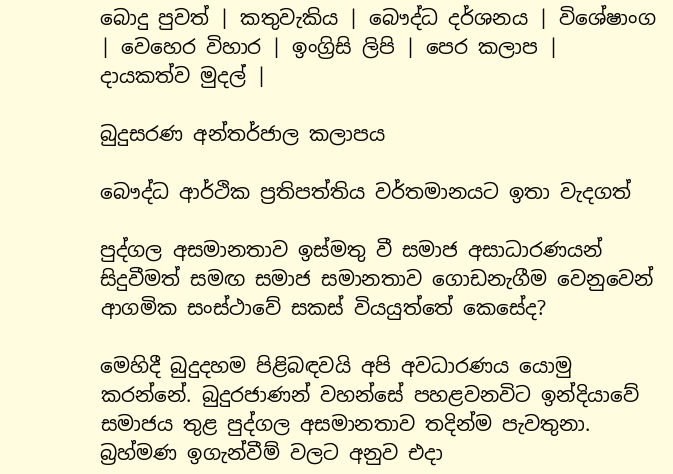බොදු පුවත් | කතුවැකිය | බෞද්ධ දර්ශනය | විශේෂාංග | වෙහෙර විහාර | ඉංග්‍රිසි ලිපි | පෙර කලාප | දායකත්ව මුදල් |

බුදුසරණ අන්තර්ජාල කලාපය

බෞද්ධ ආර්ථික ප්‍රතිපත්තිය වර්තමානයට ඉතා වැදගත්

පුද්ගල අසමානතාව ඉස්මතු වී සමාජ අසාධාරණයන් සිදුවීමත් සමඟ සමාජ සමානතාව ගොඩනැගීම වෙනුවෙන් ආගමික සංස්ථාවේ සකස් වියයුත්තේ කෙසේද?

මෙහිදී බුදුදහම පිළිබඳවයි අපි අවධාරණය යොමු කරන්නේ. බුදුරජාණන් වහන්සේ පහළවනවිට ඉන්දියාවේ සමාජය තුළ පුද්ගල අසමානතාව තදින්ම පැවතුනා. බ්‍රහ්මණ ඉගැන්වීම් වලට අනුව එදා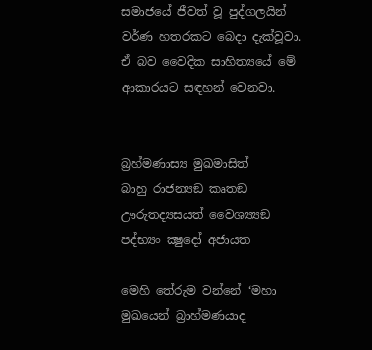සමාජයේ ජීවත් වූ පුද්ගලයින් වර්ණ හතරකට බෙදා දැක්වූවා. ඒ බව වෛදික සාහිත්‍යයේ මේ ආකාරයට සඳහන් වෙනවා.


බ්‍රහ්මණාස්‍ය මුඛමාසිත්
බාහු රාජන්‍යඞ කෘතඞ
ඌරුතද්‍යසයත් වෛශ්‍ය්‍යඞ
පද්භ්‍යං ක්‍ෂුදෝ අජායත

මෙහි තේරුම වන්නේ ‘මහා මුඛයෙන් බ්‍රාහ්මණයාද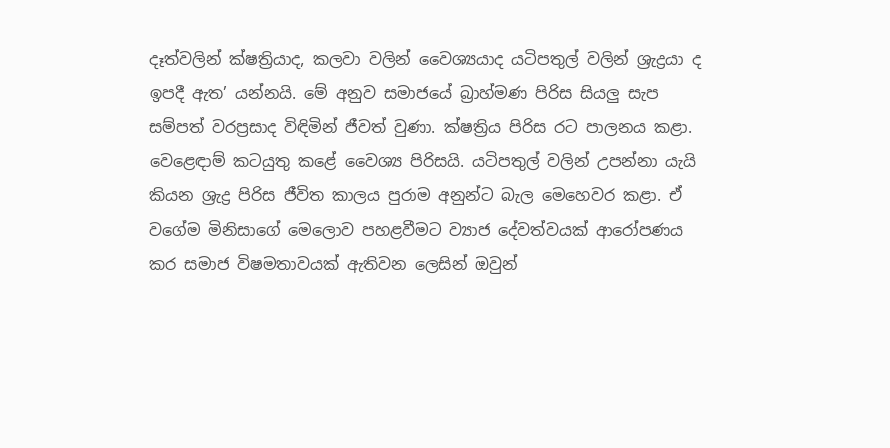දෑත්වලින් ක්ෂත්‍රියාද, කලවා වලින් වෛශ්‍යයාද යටිපතුල් වලින් ශ්‍රැද්‍රයා ද ඉපදී ඇත’ යන්නයි. මේ අනුව සමාජයේ බ්‍රාහ්මණ පිරිස සියලු සැප සම්පත් වරප්‍රසාද විඳිමින් ජීවත් වුණා. ක්ෂත්‍රිය පිරිස රට පාලනය කළා. වෙළෙඳාම් කටයුතු කළේ වෛශ්‍ය පිරිසයි. යටිපතුල් වලින් උපන්නා යැයි කියන ශ්‍රැද්‍ර පිරිස ජීවිත කාලය පුරාම අනුන්ට බැල මෙහෙවර කළා. ඒ වගේම මිනිසාගේ මෙලොව පහළවීමට ව්‍යාජ දේවත්වයක් ආරෝපණය කර සමාජ විෂමතාවයක් ඇතිවන ලෙසින් ඔවුන්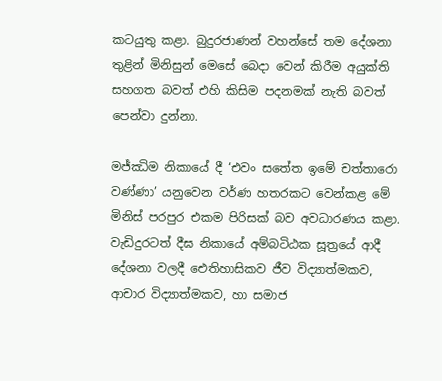කටයුතු කළා. බුදුරජාණන් වහන්සේ තම දේශනා තුළින් මිනිසුන් මෙසේ බෙදා වෙන් කිරීම අයුක්ති සහගත බවත් එහි කිසිම පදනමක් නැති බවත් පෙන්වා දුන්නා.

මජ්ඣිම නිකායේ දී ‘එවං සතේත ඉමේ චත්තාරො වණ්ණා’ යනුවෙන වර්ණ හතරකට වෙන්කළ මේ මිනිස් පරපුර එකම පිරිසක් බව අවධාරණය කළා. වැඩිදුරටත් දීඝ නිකායේ අම්බටිඨක සූත්‍රයේ ආදී දේශනා වලදී ඓතිහාසිකව ජීව විද්‍යාත්මකව, ආචාර විද්‍යාත්මකව, හා සමාජ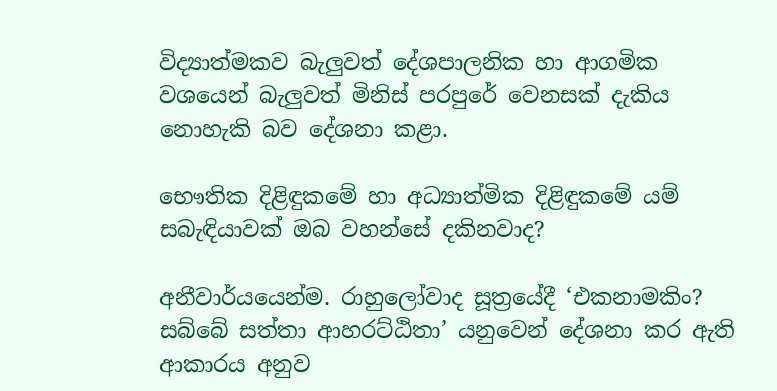විද්‍යාත්මකව බැලුවත් දේශපාලනික හා ආගමික වශයෙන් බැලුවත් මිනිස් පරපුරේ වෙනසක් දැකිය නොහැකි බව දේශනා කළා.

භෞතික දිළිඳුකමේ හා අධ්‍යාත්මික දිළිඳුකමේ යම් සබැඳියාවක් ඔබ වහන්සේ දකිනවාද?

අනීවාර්යයෙන්ම. රාහුලෝවාද සූත්‍රයේදී ‘එකනාමකිං? සබ්බේ සත්තා ආහරට්ඨිතා’ යනුවෙන් දේශනා කර ඇති ආකාරය අනුව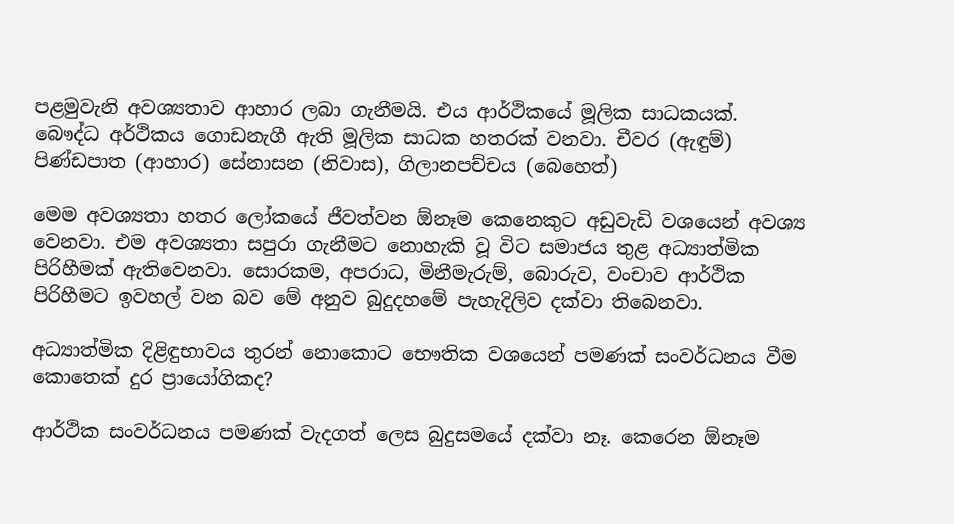පළමුවැනි අවශ්‍යතාව ආහාර ලබා ගැනීමයි. එය ආර්ථිකයේ මූලික සාධකයක්. බෞද්ධ අර්ථිකය ගොඩනැගී ඇති මූලික සාධක හතරක් වනවා. චීවර (ඇඳුම්) පිණ්ඩපාත (ආහාර) සේනාසන (නිවාස), ගිලානපච්චය (බෙහෙත්)

මෙම අවශ්‍යතා හතර ලෝකයේ ජීවත්වන ඕනෑම කෙනෙකුට අඩුවැඩි වශයෙන් අවශ්‍ය වෙනවා. එම අවශ්‍යතා සපුරා ගැනීමට නොහැකි වූ විට සමාජය තුළ අධ්‍යාත්මික පිරිහීමක් ඇතිවෙනවා. සොරකම, අපරාධ, මිනීමැරුම්, බොරුව, වංචාව ආර්ථික පිරිහීමට ඉවහල් වන බව මේ අනුව බුදුදහමේ පැහැදිලිව දක්වා තිබෙනවා.

අධ්‍යාත්මික දිළිඳුභාවය තුරන් නොකොට භෞතික වශයෙන් පමණක් සංවර්ධනය වීම කොතෙක් දුර ප්‍රායෝගිකද?

ආර්ථික සංවර්ධනය පමණක් වැදගත් ලෙස බුදුසමයේ දක්වා නෑ. කෙරෙන ඕනෑම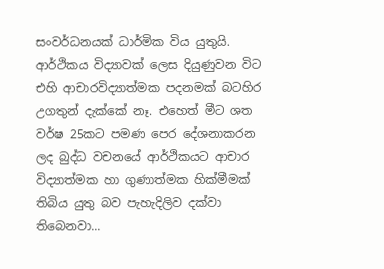සංවර්ධනයක් ධාර්මික විය යුතුයි. ආර්ථිකය විද්‍යාවක් ලෙස දියුණුවන විට එහි ආචාරවිද්‍යාත්මක පදනමක් බටහිර උගතුන් දැක්කේ නෑ. එහෙත් මීට ශත වර්ෂ 25කට පමණ පෙර දේශනාකරන ලද බුද්ධ වචනයේ ආර්ථිකයට ආචාර විද්‍යාත්මක හා ගුණාත්මක හික්මීමක් තිබිය යුතු බව පැහැදිලිව දක්වා තිබෙනවා...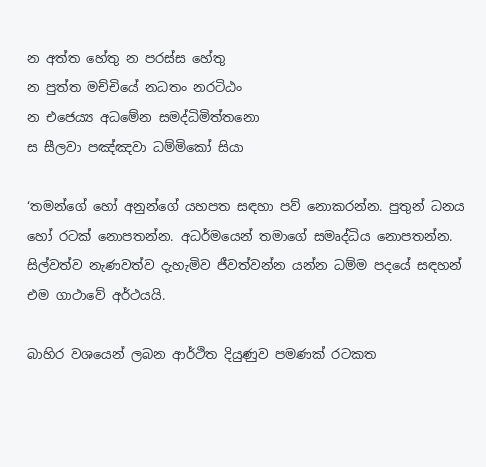න අත්ත හේතු න පරස්ස හේතු
න පුත්ත මච්චියේ නධතං නරටිඨං
න එජෙය්‍ය අධමේන සමද්ධිමිත්තනො
ස සීලවා පඤ්ඤවා ධම්මිකෝ සියා

‘තමන්ගේ හෝ අනුන්ගේ යහපත සඳහා පව් නොකරන්න. පුතුන් ධනය හෝ රටක් නොපතන්න. අධර්මයෙන් තමාගේ සමෘද්ධිය නොපතන්න. සිල්වත්ව නැණවත්ව දැහැමිව ජීවත්වන්න යන්න ධම්ම පදයේ සඳහන් එම ගාථාවේ අර්ථයයි.

බාහිර වශයෙන් ලබන ආර්ථිත දියුණුව පමණක් රටකත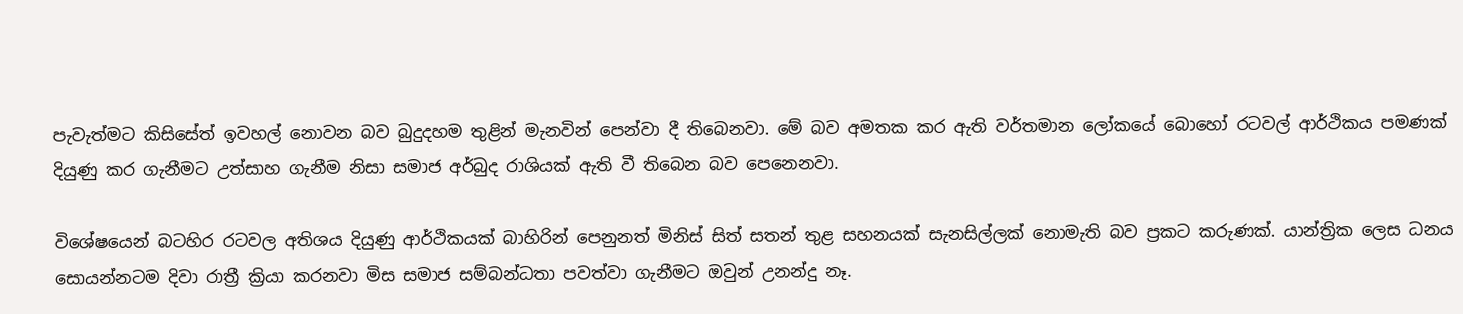පැවැත්මට කිසිසේත් ඉවහල් නොවන බව බුදුදහම තුළින් මැනවින් පෙන්වා දී තිබෙනවා. මේ බව අමතක කර ඇති වර්තමාන ලෝකයේ බොහෝ රටවල් ආර්ථිකය පමණක් දියුණු කර ගැනීමට උත්සාහ ගැනීම නිසා සමාජ අර්බුද රාශියක් ඇති වී තිබෙන බව පෙනෙනවා.

විශේෂයෙන් බටහිර රටවල අතිශය දියුණු ආර්ථිකයක් බාහිරින් පෙනුනත් මිනිස් සිත් සතන් තුළ සහනයක් සැනසිල්ලක් නොමැති බව ප්‍රකට කරුණක්. යාන්ත්‍රික ලෙස ධනය සොයන්නටම දිවා රාත්‍රී ක්‍රියා කරනවා මිස සමාජ සම්බන්ධතා පවත්වා ගැනීමට ඔවුන් උනන්දු නෑ.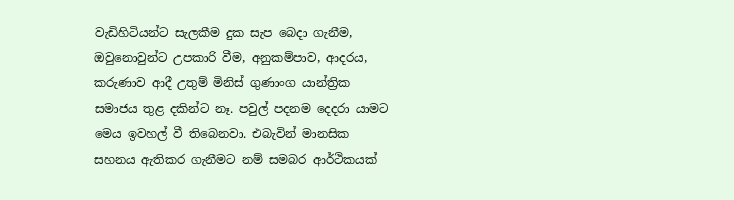වැඩිහිටියන්ට සැලකීම දුක සැප බෙදා ගැනීම, ඔවුනොවුන්ට උපකාරි වීම, අනුකම්පාව, ආදරය, කරුණාව ආදී උතුම් මිනිස් ගුණාංග යාන්ත්‍රික සමාජය තුළ දකින්ට නෑ. පවුල් පදනම දෙදරා යාමට මෙය ඉවහල් වී තිබෙනවා. එබැවින් මානසික සහනය ඇතිකර ගැනීමට නම් සමබර ආර්ථිකයක්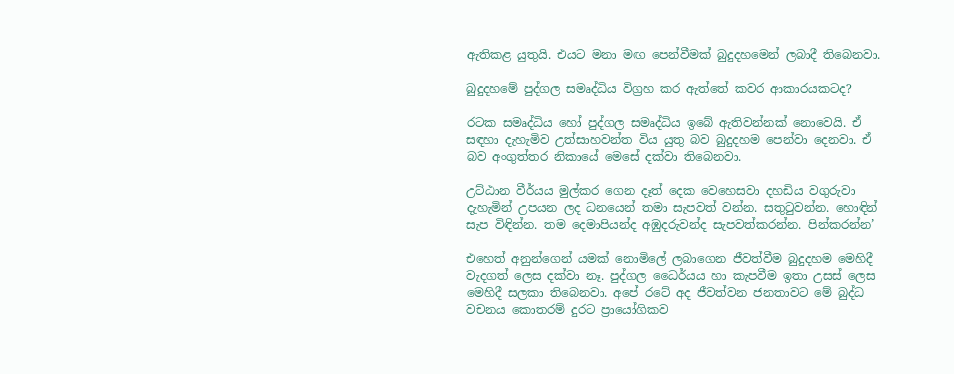ඇතිකළ යුතුයි. එයට මනා මඟ පෙන්වීමක් බුදුදහමෙන් ලබාදී තිබෙනවා.

බුදුදහමේ පුද්ගල සමෘද්ධිය විග්‍රහ කර ඇත්තේ කවර ආකාරයකටද?

රටක සමෘද්ධිය හෝ පුද්ගල සමෘද්ධිය ඉබේ ඇතිවන්නක් නොවෙයි. ඒ සඳහා දැහැමිව උත්සාහවන්ත විය යුතු බව බුදුදහම පෙන්වා දෙනවා. ඒ බව අංගුත්තර නිකායේ මෙසේ දක්වා තිබෙනවා.

උට්ඨාන වීර්යය මුල්කර ගෙන දෑත් දෙක වෙහෙසවා දහඩිය වගුරුවා දැහැමින් උපයන ලද ධනයෙන් තමා සැපවත් වන්න. සතුටුවන්න. හොඳින් සැප විඳින්න. තම දෙමාපියන්ද අඹුදරුවන්ද සැපවත්කරන්න. පින්කරන්න’

එහෙත් අනුන්ගෙන් යමක් නොමිලේ ලබාගෙන ජීවත්වීම බුදුදහම මෙහිදී වැදගත් ලෙස දක්වා නෑ. පුද්ගල ධෛර්යය හා කැපවීම ඉතා උසස් ලෙස මෙහිදී සලකා තිබෙනවා. අපේ රටේ අද ජීවත්වන ජනතාවට මේ බුද්ධ වචනය කොතරම් දුරට ප්‍රායෝගිකව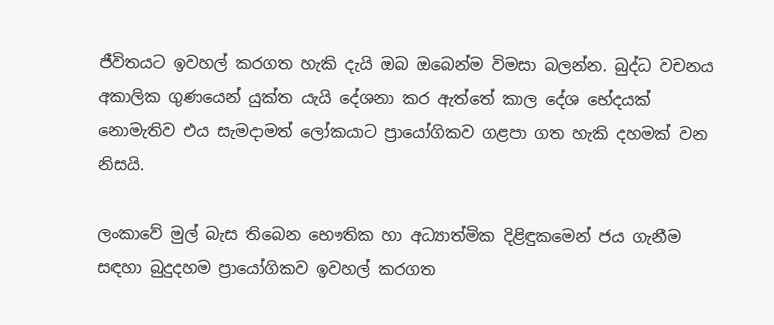ජීවිතයට ඉවහල් කරගත හැකි දැයි ඔබ ඔබෙන්ම විමසා බලන්න. බුද්ධ වචනය අකාලික ගුණයෙන් යුක්ත යැයි දේශනා කර ඇත්තේ කාල දේශ භේදයක් නොමැතිව එය සැමදාමත් ලෝකයාට ප්‍රායෝගිකව ගළපා ගත හැකි දහමක් වන නිසයි.

ලංකාවේ මුල් බැස තිබෙන භෞතික හා අධ්‍යාත්මික දිළිඳුකමෙන් ජය ගැනීම සඳහා බුදුදහම ප්‍රායෝගිකව ඉවහල් කරගත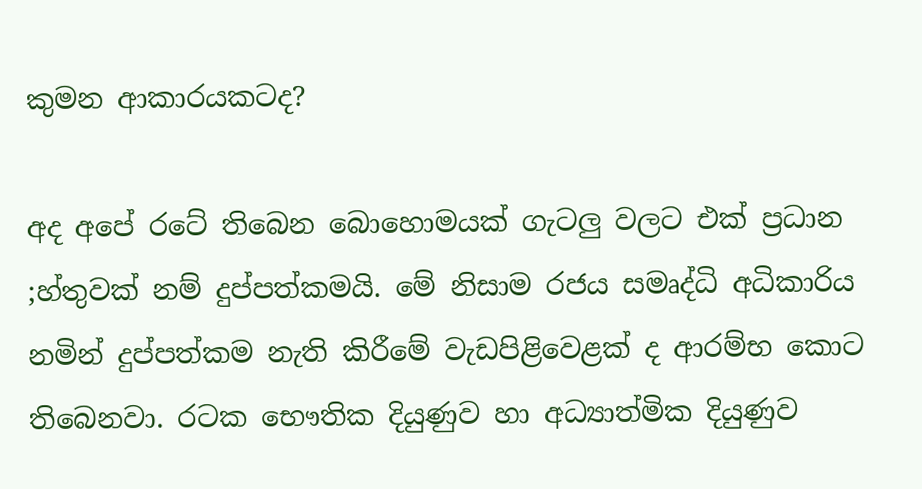කුමන ආකාරයකටද?

අද අපේ රටේ තිබෙන බොහොමයක් ගැටලු වලට එක් ප්‍රධාන ;හ්තුවක් නම් දුප්පත්කමයි. මේ නිසාම රජය සමෘද්ධි අධිකාරිය නමින් දුප්පත්කම නැති කිරීමේ වැඩපිළිවෙළක් ද ආරම්භ කොට තිබෙනවා. රටක භෞතික දියුණුව හා අධ්‍යාත්මික දියුණුව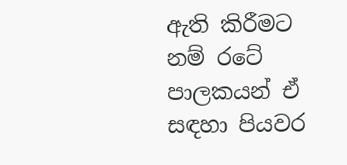ඇති කිරීමට නම් රටේ පාලකයන් ඒ සඳහා පියවර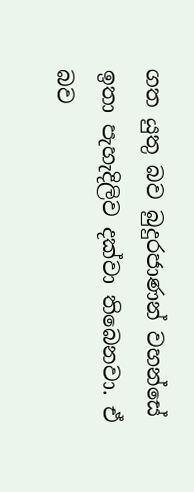ගත යුතු බව බුදුරජාණන් වහන්සේ ඉතා පැහැදිලිව දක්වා තිබෙනවා. ඒ බව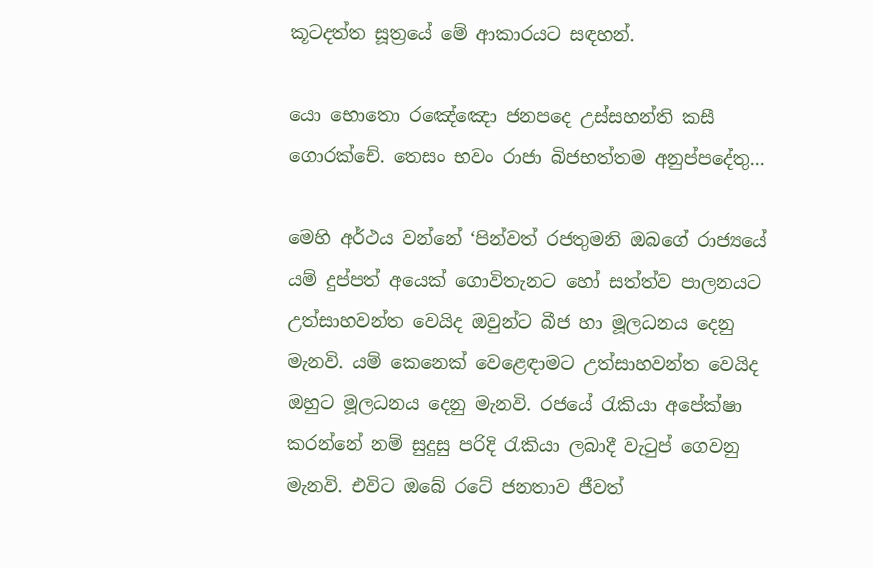කූටදත්ත සූත්‍රයේ මේ ආකාරයට සඳහන්.

යො භොතො රඤේඤො ජනපදෙ උස්සහන්ති කසී ගොරක්චේ. තෙසං භවං රාජා බිජභත්තම අනුප්පදේතු...

මෙහි අර්ථය වන්නේ ‘පින්වත් රජතුමනි ඔබගේ රාජ්‍යයේ යම් දුප්පත් අයෙක් ගොවිතැනට හෝ සත්ත්ව පාලනයට උත්සාහවන්ත වෙයිද ඔවුන්ට බීජ හා මූලධනය දෙනු මැනවි. යම් කෙනෙක් වෙළෙඳාමට උත්සාහවන්ත වෙයිද ඔහුට මූලධනය දෙනු මැනවි. රජයේ රැකියා අපේක්ෂා කරන්නේ නම් සුදුසු පරිදි රැකියා ලබාදී වැටුප් ගෙවනු මැනවි. එවිට ඔබේ රටේ ජනතාව ජීවත්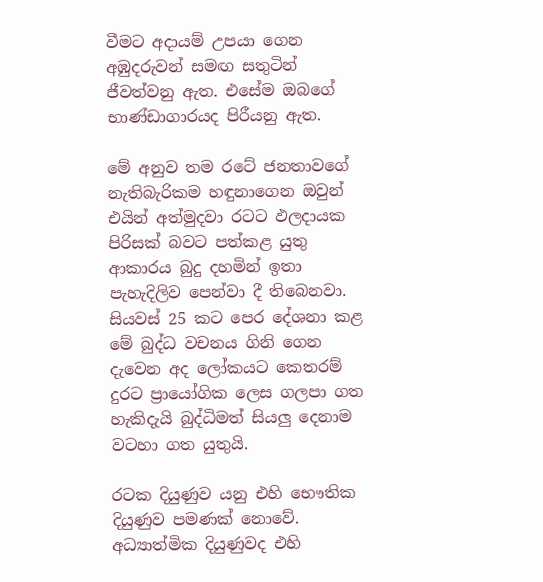වීමට අදායම් උපයා ගෙන අඹුදරුවන් සමඟ සතුටින් ජීවත්වනු ඇත. එසේම ඔබගේ භාණ්ඩාගාරයද පිරීයනු ඇත.

මේ අනුව තම රටේ ජනතාවගේ නැතිබැරිකම හඳුනාගෙන ඔවුන් එයින් අත්මුදවා රටට ඵලදායක පිරිසක් බවට පත්කළ යුතු ආකාරය බුදු දහමින් ඉතා පැහැදිලිව පෙන්වා දී තිබෙනවා. සියවස් 25 කට පෙර දේශනා කළ මේ බුද්ධ වචනය ගිනි ගෙන දැවෙන අද ලෝකයට කෙතරම් දුරට ප්‍රායෝගික ලෙස ගලපා ගත හැකිදැයි බුද්ධිමත් සියලු දෙනාම වටහා ගත යුතුයි.

රටක දියුණුව යනු එහි භෞතික දියුණුව පමණක් නොවේ. අධ්‍යාත්මික දියුණුවද එහි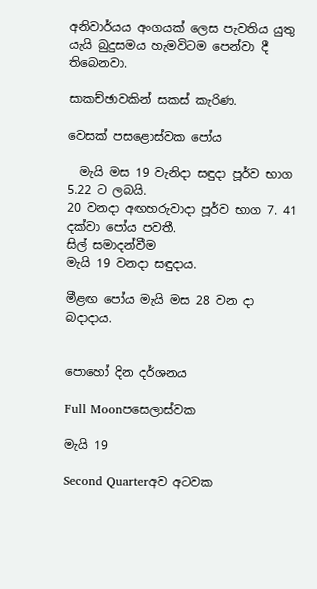අනිවාර්යය අංගයක් ලෙස පැවතිය යුතු යැයි බුදුසමය හැමවිටම පෙන්වා දී තිබෙනවා.

සාකච්ඡාවකින් සකස් කැරිණ.

වෙසක් පසළොස්වක පෝය

  මැයි මස 19 වැනිදා සඳුදා පූර්ව භාග 5.22 ට ලබයි.
20 වනදා අඟහරුවාදා පූර්ව භාග 7. 41 දක්වා පෝය පවතී.
සිල් සමාදන්වීම
මැයි 19 වනදා සඳුදාය.

මීළඟ පෝය මැයි මස 28 වන දා බදාදාය.


පොහෝ දින දර්ශනය

Full Moonපසෙලාස්වක

මැයි 19

Second Quarterඅව අටවක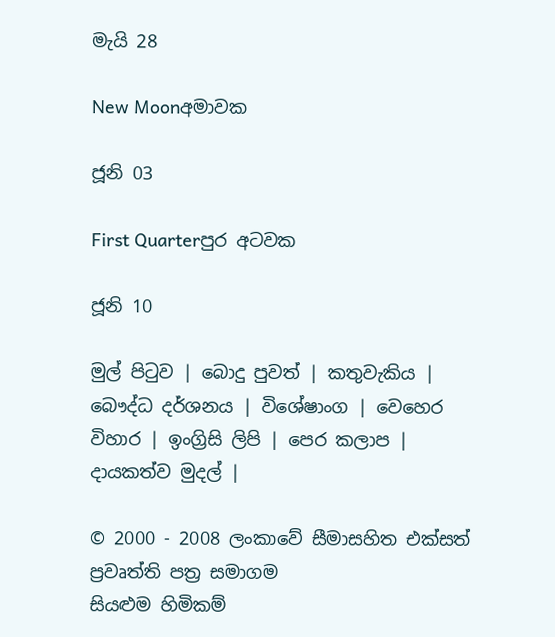මැයි 28

New Moonඅමාවක

ජූනි 03

First Quarterපුර අටවක

ජූනි 10

මුල් පිටුව | බොදු පුවත් | කතුවැකිය | බෞද්ධ දර්ශනය | විශේෂාංග | වෙහෙර විහාර | ඉංග්‍රිසි ලිපි | පෙර කලාප | දායකත්ව මුදල් |

© 2000 - 2008 ලංකාවේ සීමාසහිත එක්සත් ප්‍රවෘත්ති පත්‍ර සමාගම
සියළුම හිමිකම්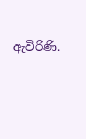ඇවිරිණි.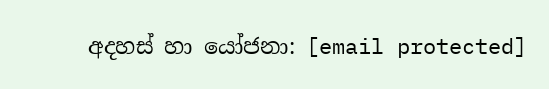අදහස් හා යෝජනා: [email protected]